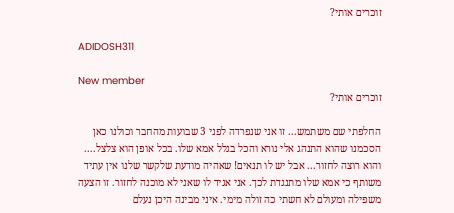זוכרים אותי?

ADIDOSH311

New member
זוכרים אותי?

החלפתי שם משתמש... זו אני שנפרדה לפני 3 שבועות מהחבר וכולנו כאן הסכמנו שהוא התנהג אלי נורא והכל בגלל אמא שלו. בכל אופן הוא צלצל.... והוא רוצה לחזור... אבל יש לו תנאים! שאהיה מודעת שלקשר שלנו אין עתיד משותף כי אמא שלו מתנגדת לכך. אני אגיד לו שאני לא מוכנה לחזור. זו הצעה משפילה ומעולם לא חשתי כה זולה מימי. איני מבינה היכן נעלם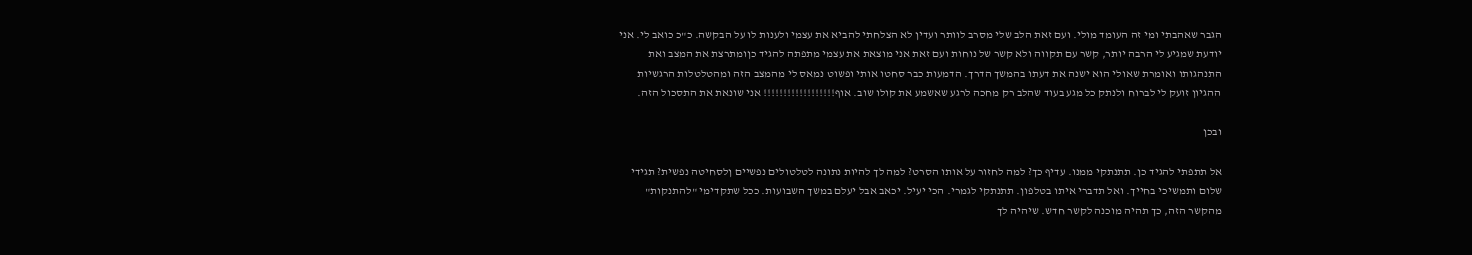הגבר שאהבתי ומי זה העומד מולי. ועם זאת הלב שלי מסרב לוותר ועדין לא הצלחתי להביא את עצמי ולענות לו על הבקשה. כ"כ כואב לי. אני יודעת שמגיע לי הרבה יותר, קשר עם תקווה ולא קשר של נוחות ועם זאת אני מוצאת את עצמי מתפתה להגיד כןומתרצת את המצב ואת התנהגותו ואומרת שאולי הוא ישנה את דעתו בהמשך הדרך. הדמעות כבר סחטו אותי ופשוט נמאס לי מהמצב הזה ומהטלטלות הרגשיות ההגיון זועק לי לברוח ולנתק כל מגע בעוד שהלב רק מחכה לרגע שאשמע את קולו שוב. אוף!!!!!!!!!!!!!!!!!! אני שונאת את התסכול הזה.

ובכן

אל תתפתי להגיד כן. תתנתקי ממנו. עדיף כך? למה לחזור על אותו הסרט? למה לך להיות נתונה לטלטולים נפשיים ןלסחיטה נפשית? תגידי שלום ותמשיכי בחייך. ואל תדברי איתו בטלפון. תתנתקי לגמרי. הכי יעיל. יכאב אבל יעלם במשך השבועות. ככל שתקדימי "להתנקות" מהקשר הזה, כך תהיה מוכנה לקשר חדש. שיהיה לך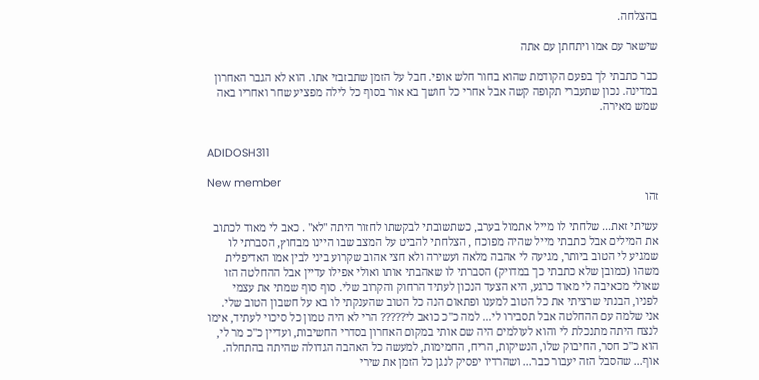בהצלחה.

שישאר עם אמו ויתחתן עם אתה

כבר כתבתי לך בפעם הקודמת שהוא בחור חלש אופי. חבל על הזמן שתבזבזי אתו. הוא לא הגבר האחרון במדינה. נכון שתעברי תקופה קשה אבל אחרי כל חושך בא אור בסוף כל לילה מפציע שחר ואחריו באה שמש מאירה.


ADIDOSH311

New member
זהו

עשיתי זאת... שלחתי לו מייל אתמול בערב, כשתשובתי לבקשתו לחזור היתה "לא" . כאב לי מאוד לכתוב את המילים אבל כתבתי מייל שהיה מפוכח , הצלחתי להביט על המצב שבו היינו מבחוץ, הסברתי לו שמגיע לי הטוב ביותר, מגיעה לי אהבה מלאה ועשירה ולא חצי אהוב שקרוע ביני לבין אמו האדיפלית משהו (כמובן שלא כתבתי כך במדויק) הסברתי לו שאהבתי אותו ואולי אפילו עדיין אבל ההחלטה הזו שאולי מכאיבה לי מאוד כרגע, היא הצעד הנכון לעתיד הרחוק והקרוב שלי. סוף סוף שמתי את עצמי לפניו, הבנתי שרציתי את כל הטוב למענו ופתאום הנה כל הטוב שהענקתי לו בא על חשבון הטוב שלי. אני שלמה עם ההחלטה אבל תסבירו לי... למה כ"כ כואב לי????? הרי לא היה טמון כל סיכוי לעתיד, אימו לנצח היתה מתנכלת לי והוא לעולמים היה שם אותי במקום האחרון בסדרי החשיבות, ועדיין כ"כ מר לי, הוא כ"כ חסר, החיבוק שלו, הנשיקות, הריח, החמימות, למעשה כל האהבה הגדולה שהיתה בהתחלה. אוף... שהסבל הזה יעבור כבר... ושהרדיו יפסיק לנגן כל הזמן את שירי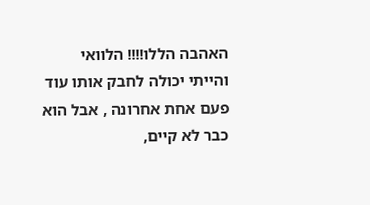האהבה הללו!!!! הלוואי והייתי יכולה לחבק אותו עוד פעם אחת אחרונה , אבל הוא כבר לא קיים,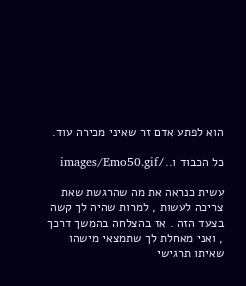הוא לפתע אדם זר שאיני מכירה עוד.

כל הכבוד ו../images/Emo50.gif

עשית כנראה את מה שהרגשת שאת צריכה לעשות , למרות שהיה לך קשה בצעד הזה . אז בהצלחה בהמשך דרכך , ואני מאחלת לך שתמצאי מישהו שאיתו תרגישי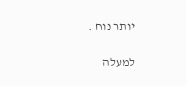יותר נוח .

למעלה